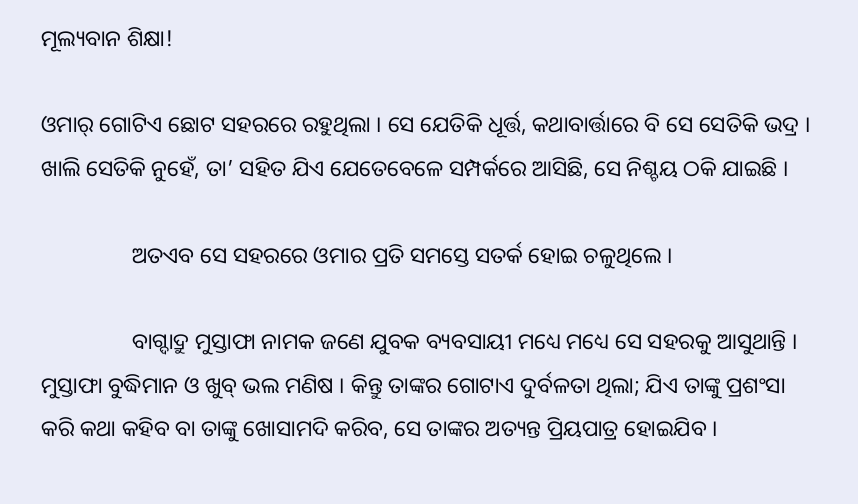ମୂଲ୍ୟବାନ ଶିକ୍ଷା!

ଓମାର୍ ଗୋଟିଏ ଛୋଟ ସହରରେ ରହୁଥିଲା । ସେ ଯେତିକି ଧୂର୍ତ୍ତ, କଥାବାର୍ତ୍ତାରେ ବି ସେ ସେତିକି ଭଦ୍ର । ଖାଲି ସେତିକି ନୁହେଁ, ତା’ ସହିତ ଯିଏ ଯେତେବେଳେ ସମ୍ପର୍କରେ ଆସିଛି, ସେ ନିଶ୍ଚୟ ଠକି ଯାଇଛି ।

                ଅତଏବ ସେ ସହରରେ ଓମାର ପ୍ରତି ସମସ୍ତେ ସତର୍କ ହୋଇ ଚଳୁଥିଲେ ।

                ବାଗ୍ଦାଦ୍ରୁ ମୁସ୍ତାଫା ନାମକ ଜଣେ ଯୁବକ ବ୍ୟବସାୟୀ ମଧ୍ୟେ ମଧ୍ୟେ ସେ ସହରକୁ ଆସୁଥାନ୍ତି । ମୁସ୍ତାଫା ବୁଦ୍ଧିମାନ ଓ ଖୁବ୍ ଭଲ ମଣିଷ । କିନ୍ତୁ ତାଙ୍କର ଗୋଟାଏ ଦୁର୍ବଳତା ଥିଲା; ଯିଏ ତାଙ୍କୁ ପ୍ରଶଂସା କରି କଥା କହିବ ବା ତାଙ୍କୁ ଖୋସାମଦି କରିବ, ସେ ତାଙ୍କର ଅତ୍ୟନ୍ତ ପ୍ରିୟପାତ୍ର ହୋଇଯିବ ।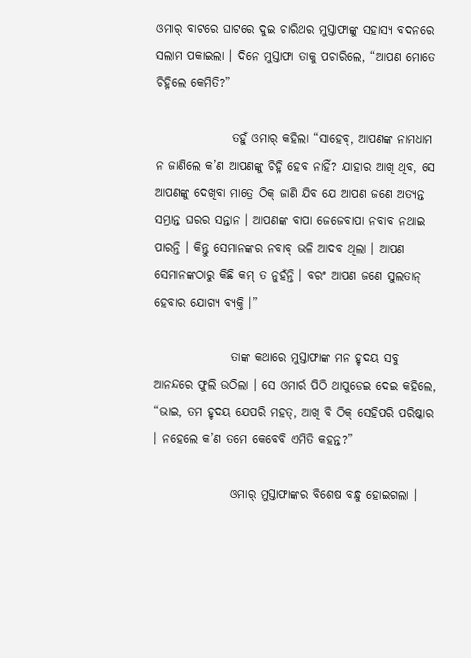ଓମାର୍ ବାଟରେ ଘାଟରେ ଦୁଇ ଚାରିଥର ମୁସ୍ତାଫାଙ୍କୁ ସହାସ୍ୟ ବଦନରେ ସଲାମ ପକାଇଲା । ଦିନେ ମୁସ୍ତାଫା ତାକୁ ପଚାରିଲେ, “ଆପଣ ମୋତେ ଚିହ୍ନିଲେ କେମିତି?”

                ତହୁଁ ଓମାର୍ କହିଲା “ସାହେବ୍, ଆପଣଙ୍କ ନାମଧାମ ନ ଜାଣିଲେ କ’ଣ ଆପଣଙ୍କୁ ଚିହ୍ନି ହେବ ନାହିଁ? ଯାହାର ଆଖି ଥିବ, ସେ ଆପଣଙ୍କୁ ଦେଖିବା ମାତ୍ରେ ଠିକ୍ ଜାଣି ଯିବ ଯେ ଆପଣ ଜଣେ ଅତ୍ୟନ୍ତ ସମ୍ଭ୍ରାନ୍ତ ଘରର ସନ୍ତାନ । ଆପଣଙ୍କ ବାପା ଜେଜେବାପା ନବାବ ନଥାଇ ପାରନ୍ତି । କିନ୍ତୁ ସେମାନଙ୍କର ନବାବ୍ ଭଳି ଆଦବ ଥିଲା । ଆପଣ ସେମାନଙ୍କଠାରୁ କିଛି କମ୍ ତ ନୁହଁନ୍ତି । ବରଂ ଆପଣ ଜଣେ ସୁଲତାନ୍ ହେବାର ଯୋଗ୍ୟ ବ୍ୟକ୍ତି ।”

                ତାଙ୍କ କଥାରେ ମୁସ୍ତାଫାଙ୍କ ମନ ହୃଦୟ ସବୁ ଆନନ୍ଦରେ ଫୁଲି ଉଠିଲା । ସେ ଓମାର୍ର ପିଠି ଥାପୁଡେଇ ଦେଇ କହିଲେ, “ଭାଇ, ତମ ହୃଦୟ ଯେପରି ମହତ୍, ଆଖି ବି ଠିକ୍ ସେହିପରି ପରିଷ୍କାର । ନହେଲେ କ’ଣ ତମେ କେବେବି ଏମିତି କହନ୍ତ?”

                ଓମାର୍ ମୁସ୍ତାଫାଙ୍କର ବିଶେଷ ବନ୍ଧୁ ହୋଇଗଲା ।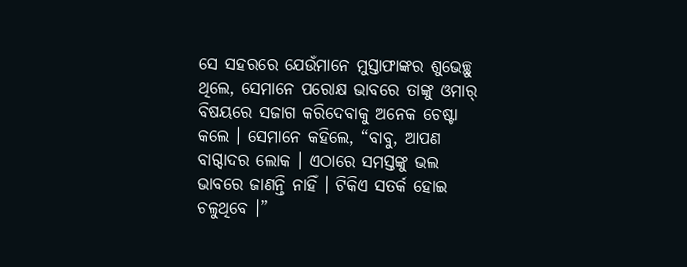ସେ ସହରରେ ଯେଉଁମାନେ ମୁସ୍ତାଫାଙ୍କର ଶୁଭେଚ୍ଛୁ ଥିଲେ, ସେମାନେ ପରୋକ୍ଷ ଭାବରେ ତାଙ୍କୁ ଓମାର୍ ବିଷୟରେ ସଜାଗ କରିଦେବାକୁ ଅନେକ ଚେଷ୍ଟା କଲେ । ସେମାନେ କହିଲେ, “ବାବୁ, ଆପଣ ବାଗ୍ଦାଦର ଲୋକ । ଏଠାରେ ସମସ୍ତଙ୍କୁ ଭଲ ଭାବରେ ଜାଣନ୍ତି ନାହିଁ । ଟିକିଏ ସତର୍କ ହୋଇ ଚଳୁଥିବେ ।”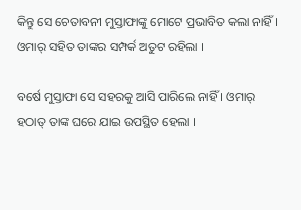କିନ୍ତୁ ସେ ଚେତାବନୀ ମୁସ୍ତାଫାଙ୍କୁ ମୋଟେ ପ୍ରଭାବିତ କଲା ନାହିଁ । ଓମାର୍ ସହିତ ତାଙ୍କର ସମ୍ପର୍କ ଅତୁଟ ରହିଲା ।

ବର୍ଷେ ମୁସ୍ତାଫା ସେ ସହରକୁ ଆସି ପାରିଲେ ନାହିଁ । ଓମାର୍ ହଠାତ୍ ତାଙ୍କ ଘରେ ଯାଇ ଉପସ୍ଥିତ ହେଲା ।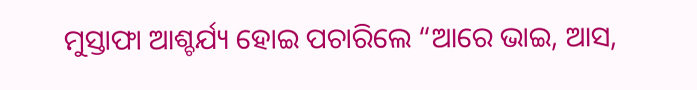ମୁସ୍ତାଫା ଆଶ୍ଚର୍ଯ୍ୟ ହୋଇ ପଚାରିଲେ “ଆରେ ଭାଇ, ଆସ,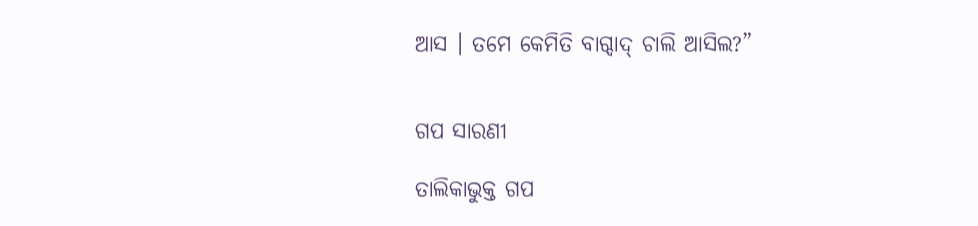ଆସ । ତମେ କେମିତି ବାଗ୍ଦାଦ୍ ଚାଲି ଆସିଲ?”


ଗପ ସାରଣୀ

ତାଲିକାଭୁକ୍ତ ଗପ